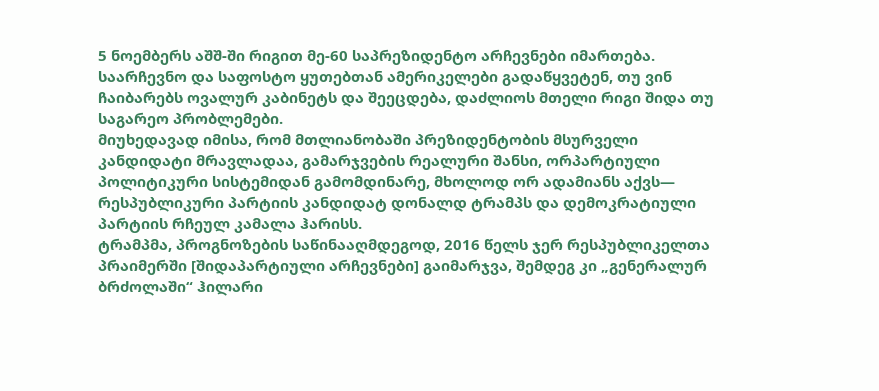5 ნოემბერს აშშ-ში რიგით მე-60 საპრეზიდენტო არჩევნები იმართება. საარჩევნო და საფოსტო ყუთებთან ამერიკელები გადაწყვეტენ, თუ ვინ ჩაიბარებს ოვალურ კაბინეტს და შეეცდება, დაძლიოს მთელი რიგი შიდა თუ საგარეო პრობლემები.
მიუხედავად იმისა, რომ მთლიანობაში პრეზიდენტობის მსურველი კანდიდატი მრავლადაა, გამარჯვების რეალური შანსი, ორპარტიული პოლიტიკური სისტემიდან გამომდინარე, მხოლოდ ორ ადამიანს აქვს— რესპუბლიკური პარტიის კანდიდატ დონალდ ტრამპს და დემოკრატიული პარტიის რჩეულ კამალა ჰარისს.
ტრამპმა, პროგნოზების საწინააღმდეგოდ, 2016 წელს ჯერ რესპუბლიკელთა პრაიმერში [შიდაპარტიული არჩევნები] გაიმარჯვა, შემდეგ კი „გენერალურ ბრძოლაში“ ჰილარი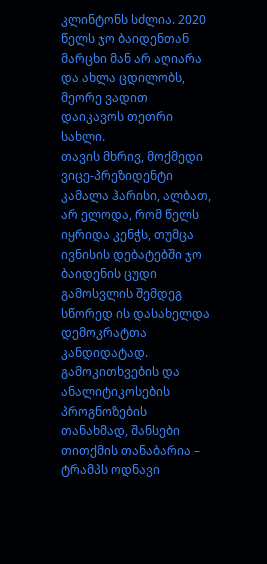კლინტონს სძლია. 2020 წელს ჯო ბაიდენთან მარცხი მან არ აღიარა და ახლა ცდილობს, მეორე ვადით დაიკავოს თეთრი სახლი.
თავის მხრივ, მოქმედი ვიცე-პრეზიდენტი კამალა ჰარისი, ალბათ, არ ელოდა, რომ წელს იყრიდა კენჭს, თუმცა ივნისის დებატებში ჯო ბაიდენის ცუდი გამოსვლის შემდეგ სწორედ ის დასახელდა დემოკრატთა კანდიდატად.
გამოკითხვების და ანალიტიკოსების პროგნოზების თანახმად, შანსები თითქმის თანაბარია – ტრამპს ოდნავი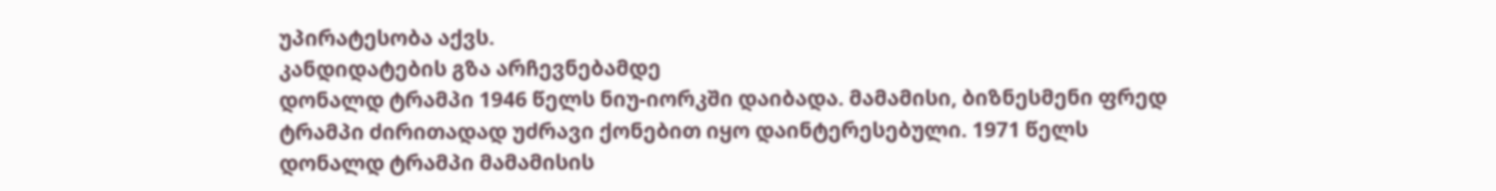უპირატესობა აქვს.
კანდიდატების გზა არჩევნებამდე
დონალდ ტრამპი 1946 წელს ნიუ-იორკში დაიბადა. მამამისი, ბიზნესმენი ფრედ ტრამპი ძირითადად უძრავი ქონებით იყო დაინტერესებული. 1971 წელს დონალდ ტრამპი მამამისის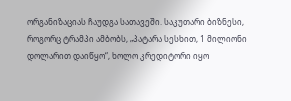ორგანიზაციას ჩაუდგა სათავეში. საკუთარი ბიზნესი, როგორც ტრამპი ამბობს, „პატარა სესხით, 1 მილიონი დოლარით დაიწყო“, ხოლო კრედიტორი იყო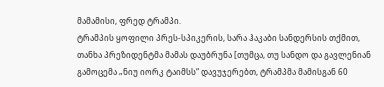მამამისი, ფრედ ტრამპი.
ტრამპის ყოფილი პრეს-სპიკერის, სარა ჰაკაბი სანდერსის თქმით, თანხა პრეზიდენტმა მამას დაუბრუნა [თუმცა, თუ სანდო და გავლენიან გამოცემა „ნიუ იორკ ტაიმსს“ დავუჯერებთ, ტრამპმა მამისგან 60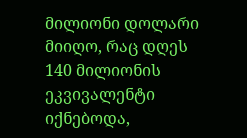მილიონი დოლარი მიიღო, რაც დღეს 140 მილიონის ეკვივალენტი იქნებოდა,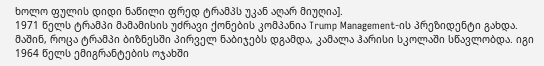ხოლო ფულის დიდი ნაწილი ფრედ ტრამპს უკან აღარ მიუღია].
1971 წელს ტრამპი მამამისის უძრავი ქონების კომპანია Trump Management-ის პრეზიდენტი გახდა.
მაშინ, როცა ტრამპი ბიზნესში პირველ ნაბიჯებს დგამდა, კამალა ჰარისი სკოლაში სწავლობდა. იგი 1964 წელს ემიგრანტების ოჯახში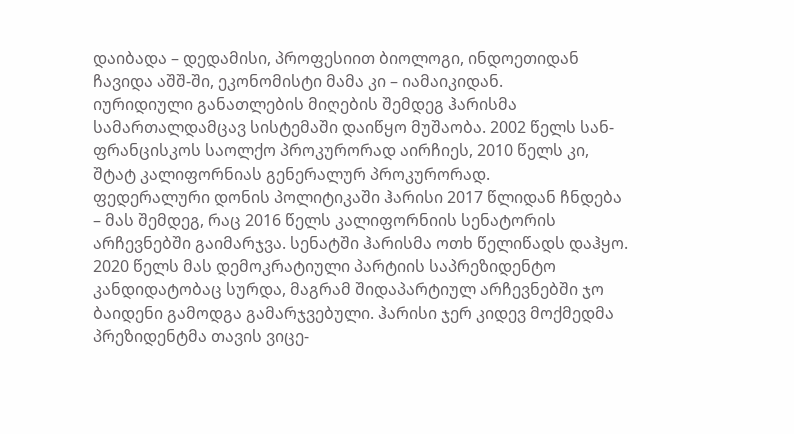დაიბადა – დედამისი, პროფესიით ბიოლოგი, ინდოეთიდან ჩავიდა აშშ-ში, ეკონომისტი მამა კი – იამაიკიდან.
იურიდიული განათლების მიღების შემდეგ ჰარისმა სამართალდამცავ სისტემაში დაიწყო მუშაობა. 2002 წელს სან-ფრანცისკოს საოლქო პროკურორად აირჩიეს, 2010 წელს კი, შტატ კალიფორნიას გენერალურ პროკურორად.
ფედერალური დონის პოლიტიკაში ჰარისი 2017 წლიდან ჩნდება – მას შემდეგ, რაც 2016 წელს კალიფორნიის სენატორის არჩევნებში გაიმარჯვა. სენატში ჰარისმა ოთხ წელიწადს დაჰყო.
2020 წელს მას დემოკრატიული პარტიის საპრეზიდენტო კანდიდატობაც სურდა, მაგრამ შიდაპარტიულ არჩევნებში ჯო ბაიდენი გამოდგა გამარჯვებული. ჰარისი ჯერ კიდევ მოქმედმა პრეზიდენტმა თავის ვიცე-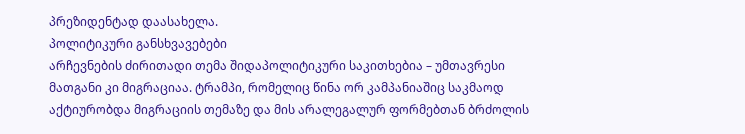პრეზიდენტად დაასახელა.
პოლიტიკური განსხვავებები
არჩევნების ძირითადი თემა შიდაპოლიტიკური საკითხებია – უმთავრესი მათგანი კი მიგრაციაა. ტრამპი, რომელიც წინა ორ კამპანიაშიც საკმაოდ აქტიურობდა მიგრაციის თემაზე და მის არალეგალურ ფორმებთან ბრძოლის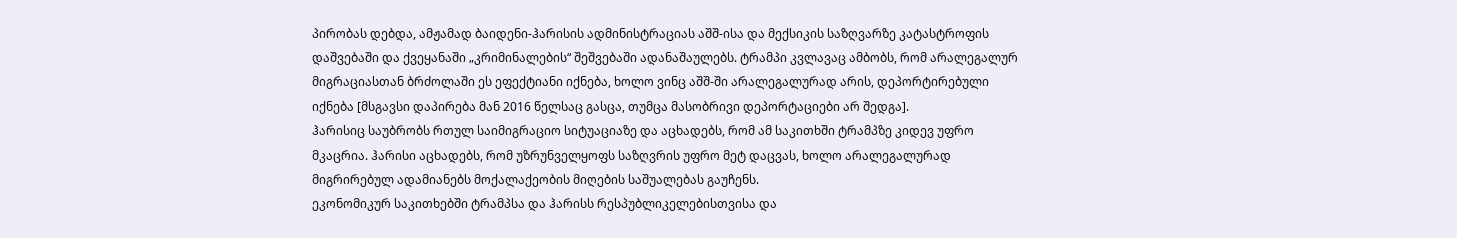პირობას დებდა, ამჟამად ბაიდენი-ჰარისის ადმინისტრაციას აშშ-ისა და მექსიკის საზღვარზე კატასტროფის დაშვებაში და ქვეყანაში „კრიმინალების“ შეშვებაში ადანაშაულებს. ტრამპი კვლავაც ამბობს, რომ არალეგალურ მიგრაციასთან ბრძოლაში ეს ეფექტიანი იქნება, ხოლო ვინც აშშ-ში არალეგალურად არის, დეპორტირებული იქნება [მსგავსი დაპირება მან 2016 წელსაც გასცა, თუმცა მასობრივი დეპორტაციები არ შედგა].
ჰარისიც საუბრობს რთულ საიმიგრაციო სიტუაციაზე და აცხადებს, რომ ამ საკითხში ტრამპზე კიდევ უფრო მკაცრია. ჰარისი აცხადებს, რომ უზრუნველყოფს საზღვრის უფრო მეტ დაცვას, ხოლო არალეგალურად მიგრირებულ ადამიანებს მოქალაქეობის მიღების საშუალებას გაუჩენს.
ეკონომიკურ საკითხებში ტრამპსა და ჰარისს რესპუბლიკელებისთვისა და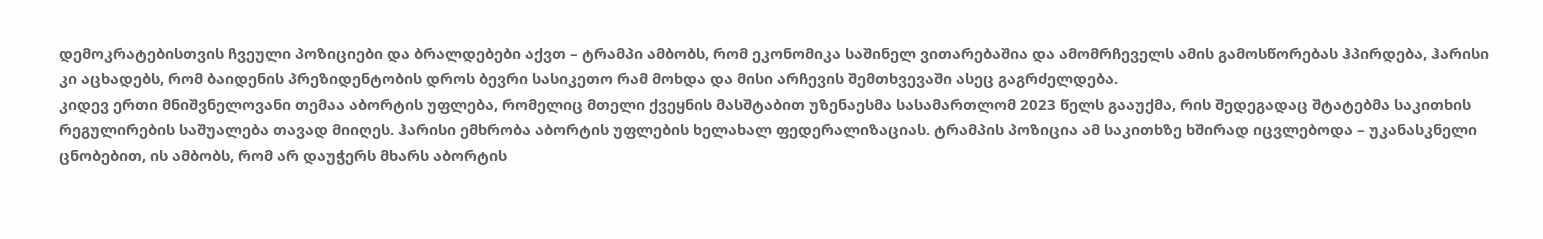დემოკრატებისთვის ჩვეული პოზიციები და ბრალდებები აქვთ – ტრამპი ამბობს, რომ ეკონომიკა საშინელ ვითარებაშია და ამომრჩეველს ამის გამოსწორებას ჰპირდება, ჰარისი კი აცხადებს, რომ ბაიდენის პრეზიდენტობის დროს ბევრი სასიკეთო რამ მოხდა და მისი არჩევის შემთხვევაში ასეც გაგრძელდება.
კიდევ ერთი მნიშვნელოვანი თემაა აბორტის უფლება, რომელიც მთელი ქვეყნის მასშტაბით უზენაესმა სასამართლომ 2023 წელს გააუქმა, რის შედეგადაც შტატებმა საკითხის რეგულირების საშუალება თავად მიიღეს. ჰარისი ემხრობა აბორტის უფლების ხელახალ ფედერალიზაციას. ტრამპის პოზიცია ამ საკითხზე ხშირად იცვლებოდა – უკანასკნელი ცნობებით, ის ამბობს, რომ არ დაუჭერს მხარს აბორტის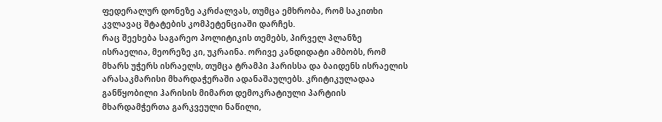ფედერალურ დონეზე აკრძალვას, თუმცა ემხრობა, რომ საკითხი კვლავაც შტატების კომპეტენციაში დარჩეს.
რაც შეეხება საგარეო პოლიტიკის თემებს, პირველ პლანზე ისრაელია, მეორეზე კი, უკრაინა. ორივე კანდიდატი ამბობს, რომ მხარს უჭერს ისრაელს, თუმცა ტრამპი ჰარისსა და ბაიდენს ისრაელის არასაკმარისი მხარდაჭერაში ადანაშაულებს. კრიტიკულადაა განწყობილი ჰარისის მიმართ დემოკრატიული პარტიის მხარდამჭერთა გარკვეული ნაწილი,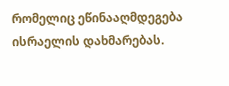რომელიც ეწინააღმდეგება ისრაელის დახმარებას.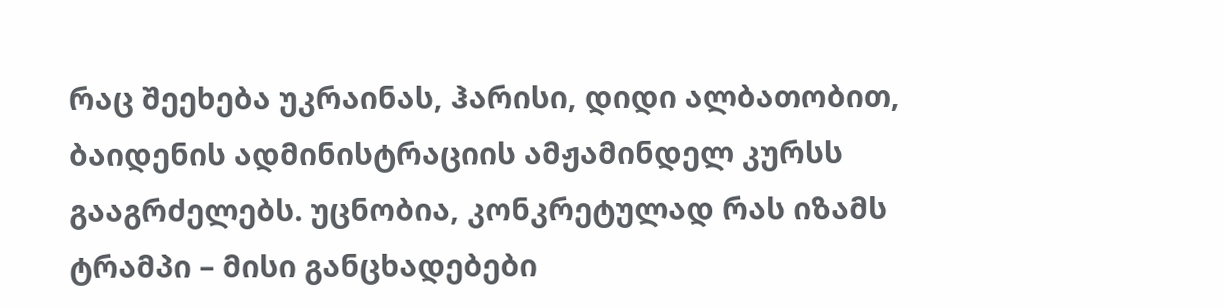რაც შეეხება უკრაინას, ჰარისი, დიდი ალბათობით, ბაიდენის ადმინისტრაციის ამჟამინდელ კურსს გააგრძელებს. უცნობია, კონკრეტულად რას იზამს ტრამპი – მისი განცხადებები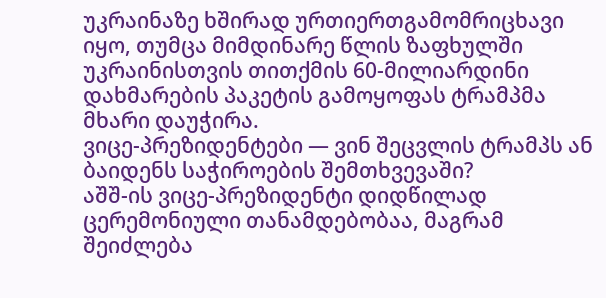უკრაინაზე ხშირად ურთიერთგამომრიცხავი იყო, თუმცა მიმდინარე წლის ზაფხულში უკრაინისთვის თითქმის 60-მილიარდინი დახმარების პაკეტის გამოყოფას ტრამპმა მხარი დაუჭირა.
ვიცე-პრეზიდენტები — ვინ შეცვლის ტრამპს ან ბაიდენს საჭიროების შემთხვევაში?
აშშ-ის ვიცე-პრეზიდენტი დიდწილად ცერემონიული თანამდებობაა, მაგრამ შეიძლება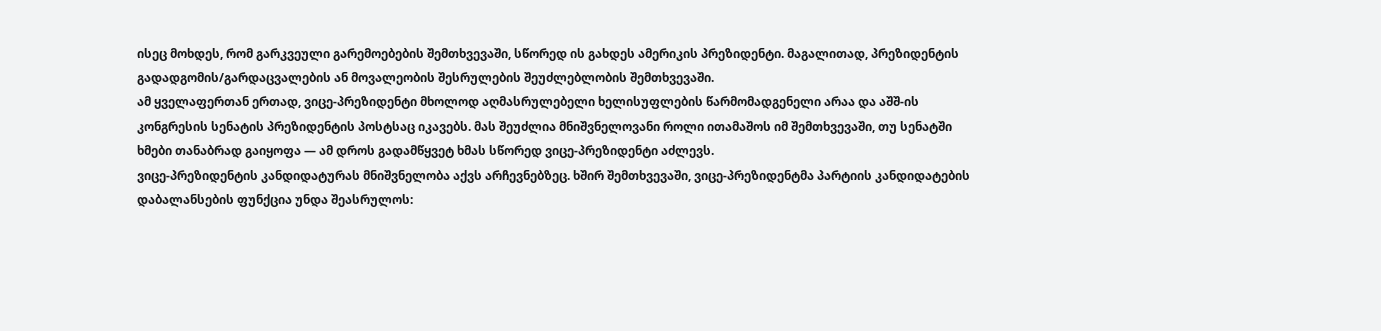ისეც მოხდეს, რომ გარკვეული გარემოებების შემთხვევაში, სწორედ ის გახდეს ამერიკის პრეზიდენტი. მაგალითად, პრეზიდენტის გადადგომის/გარდაცვალების ან მოვალეობის შესრულების შეუძლებლობის შემთხვევაში.
ამ ყველაფერთან ერთად, ვიცე-პრეზიდენტი მხოლოდ აღმასრულებელი ხელისუფლების წარმომადგენელი არაა და აშშ-ის კონგრესის სენატის პრეზიდენტის პოსტსაც იკავებს. მას შეუძლია მნიშვნელოვანი როლი ითამაშოს იმ შემთხვევაში, თუ სენატში ხმები თანაბრად გაიყოფა — ამ დროს გადამწყვეტ ხმას სწორედ ვიცე-პრეზიდენტი აძლევს.
ვიცე-პრეზიდენტის კანდიდატურას მნიშვნელობა აქვს არჩევნებზეც. ხშირ შემთხვევაში, ვიცე-პრეზიდენტმა პარტიის კანდიდატების დაბალანსების ფუნქცია უნდა შეასრულოს: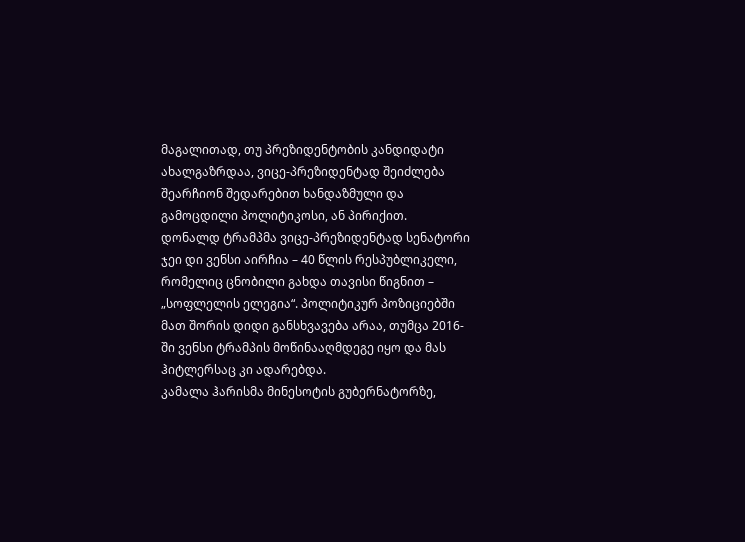მაგალითად, თუ პრეზიდენტობის კანდიდატი ახალგაზრდაა, ვიცე-პრეზიდენტად შეიძლება შეარჩიონ შედარებით ხანდაზმული და გამოცდილი პოლიტიკოსი, ან პირიქით.
დონალდ ტრამპმა ვიცე-პრეზიდენტად სენატორი ჯეი დი ვენსი აირჩია – 40 წლის რესპუბლიკელი, რომელიც ცნობილი გახდა თავისი წიგნით – „სოფლელის ელეგია“. პოლიტიკურ პოზიციებში მათ შორის დიდი განსხვავება არაა, თუმცა 2016-ში ვენსი ტრამპის მოწინააღმდეგე იყო და მას ჰიტლერსაც კი ადარებდა.
კამალა ჰარისმა მინესოტის გუბერნატორზე,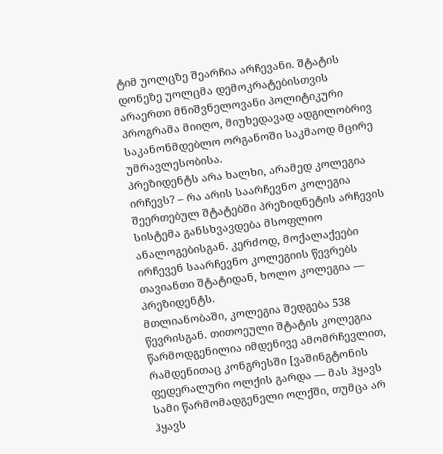ტიმ უოლცზე შეარჩია არჩევანი. შტატის დონეზე უოლცმა დემოკრატებისთვის არაერთი მნიშვნელოვანი პოლიტიკური პროგრამა მიიღო, მიუხედავად ადგილობრივ საკანონმდებლო ორგანოში საკმაოდ მცირე უმრავლესობისა.
პრეზიდენტს არა ხალხი, არამედ კოლეგია ირჩევს? – რა არის საარჩევნო კოლეგია
შეერთებულ შტატებში პრეზიდნეტის არჩევის სისტემა განსხვავდება მსოფლიო ანალოგებისგან. კერძოდ, მოქალაქეები ირჩევენ საარჩევნო კოლეგიის წევრებს თავიანთი შტატიდან, ხოლო კოლეგია — პრეზიდენტს.
მთლიანობაში, კოლეგია შედგება 538 წევრისგან. თითოეული შტატის კოლეგია წარმოდგენილია იმდენივე ამომრჩევლით, რამდენითაც კონგრესში [ვაშინგტონის ფედერალური ოლქის გარდა — მას ჰყავს სამი წარმომადგენელი ოლქში, თუმცა არ ჰყავს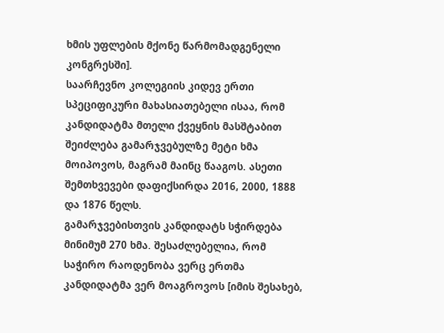ხმის უფლების მქონე წარმომადგენელი კონგრესში].
საარჩევნო კოლეგიის კიდევ ერთი სპეციფიკური მახასიათებელი ისაა, რომ კანდიდატმა მთელი ქვეყნის მასშტაბით შეიძლება გამარჯვებულზე მეტი ხმა მოიპოვოს, მაგრამ მაინც წააგოს. ასეთი შემთხვევები დაფიქსირდა 2016, 2000, 1888 და 1876 წელს.
გამარჯვებისთვის კანდიდატს სჭირდება მინიმუმ 270 ხმა. შესაძლებელია, რომ საჭირო რაოდენობა ვერც ერთმა კანდიდატმა ვერ მოაგროვოს [იმის შესახებ,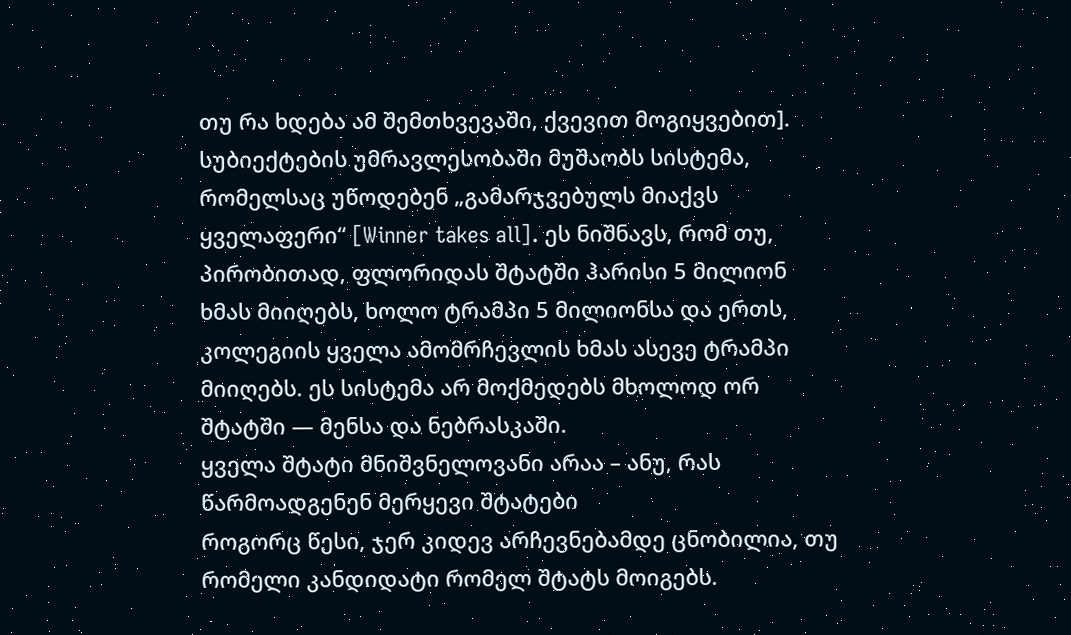თუ რა ხდება ამ შემთხვევაში, ქვევით მოგიყვებით].
სუბიექტების უმრავლესობაში მუშაობს სისტემა, რომელსაც უწოდებენ „გამარჯვებულს მიაქვს ყველაფერი“ [Winner takes all]. ეს ნიშნავს, რომ თუ, პირობითად, ფლორიდას შტატში ჰარისი 5 მილიონ ხმას მიიღებს, ხოლო ტრამპი 5 მილიონსა და ერთს, კოლეგიის ყველა ამომრჩევლის ხმას ასევე ტრამპი მიიღებს. ეს სისტემა არ მოქმედებს მხოლოდ ორ შტატში — მენსა და ნებრასკაში.
ყველა შტატი მნიშვნელოვანი არაა – ანუ, რას წარმოადგენენ მერყევი შტატები
როგორც წესი, ჯერ კიდევ არჩევნებამდე ცნობილია, თუ რომელი კანდიდატი რომელ შტატს მოიგებს.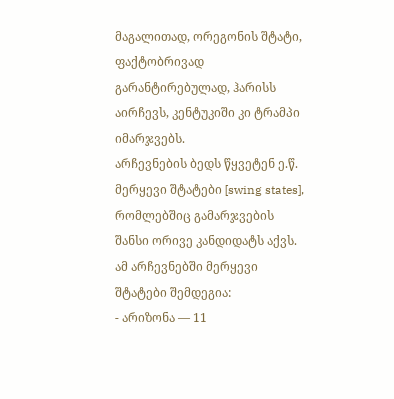მაგალითად, ორეგონის შტატი, ფაქტობრივად გარანტირებულად, ჰარისს აირჩევს, კენტუკიში კი ტრამპი იმარჯვებს.
არჩევნების ბედს წყვეტენ ე.წ. მერყევი შტატები [swing states], რომლებშიც გამარჯვების შანსი ორივე კანდიდატს აქვს. ამ არჩევნებში მერყევი შტატები შემდეგია:
- არიზონა — 11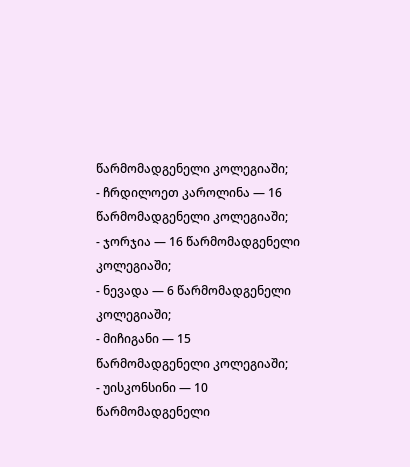წარმომადგენელი კოლეგიაში;
- ჩრდილოეთ კაროლინა — 16 წარმომადგენელი კოლეგიაში;
- ჯორჯია — 16 წარმომადგენელი კოლეგიაში;
- ნევადა — 6 წარმომადგენელი კოლეგიაში;
- მიჩიგანი — 15 წარმომადგენელი კოლეგიაში;
- უისკონსინი — 10 წარმომადგენელი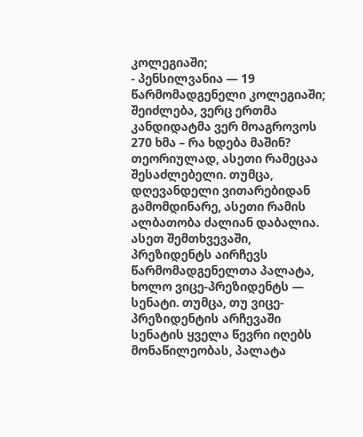კოლეგიაში;
- პენსილვანია — 19 წარმომადგენელი კოლეგიაში;
შეიძლება, ვერც ერთმა კანდიდატმა ვერ მოაგროვოს 270 ხმა – რა ხდება მაშინ?
თეორიულად, ასეთი რამეცაა შესაძლებელი. თუმცა, დღევანდელი ვითარებიდან გამომდინარე, ასეთი რამის ალბათობა ძალიან დაბალია.
ასეთ შემთხვევაში, პრეზიდენტს აირჩევს წარმომადგენელთა პალატა, ხოლო ვიცე-პრეზიდენტს — სენატი. თუმცა, თუ ვიცე-პრეზიდენტის არჩევაში სენატის ყველა წევრი იღებს მონაწილეობას, პალატა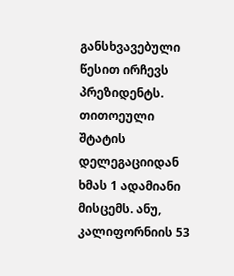განსხვავებული წესით ირჩევს პრეზიდენტს.
თითოეული შტატის დელეგაციიდან ხმას 1 ადამიანი მისცემს. ანუ, კალიფორნიის 53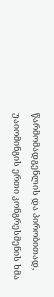წარმომადგენლის და პირობითად, უაიომინგის ერთი კონგრესმენის ხმა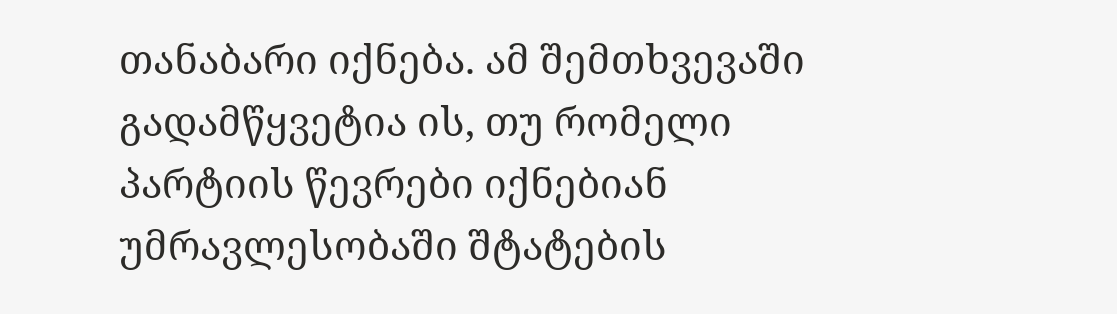თანაბარი იქნება. ამ შემთხვევაში გადამწყვეტია ის, თუ რომელი პარტიის წევრები იქნებიან უმრავლესობაში შტატების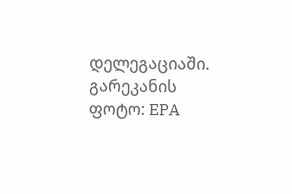დელეგაციაში.
გარეკანის ფოტო: EPA